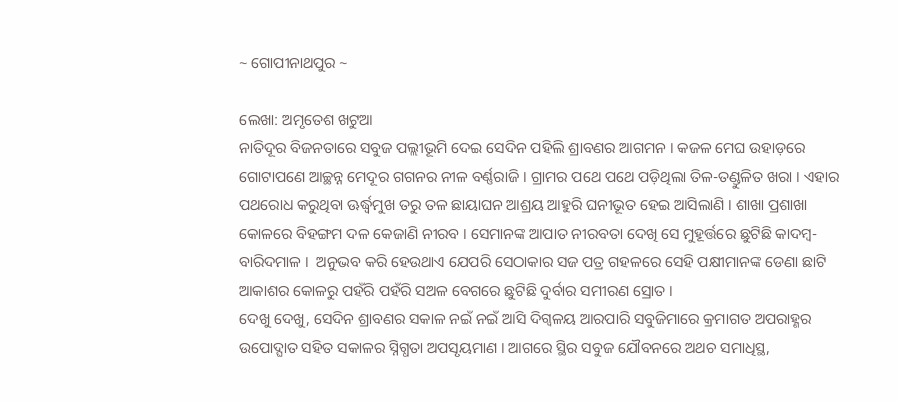~ ଗୋପୀନାଥପୁର ~

ଲେଖା: ଅମୃତେଶ ଖଟୁଆ
ନାତିଦୂର ବିଜନତାରେ ସବୁଜ ପଲ୍ଲୀଭୂମି ଦେଇ ସେଦିନ ପହିଲି ଶ୍ରାବଣର ଆଗମନ । କଜଳ ମେଘ ଉହାଡ଼ରେ ଗୋଟାପଣେ ଆଚ୍ଛନ୍ନ ମେଦୂର ଗଗନର ନୀଳ ବର୍ଣ୍ଣରାଜି । ଗ୍ରାମର ପଥେ ପଥେ ପଡ଼ିଥିଲା ତିଳ-ତଣ୍ଡୁଳିତ ଖରା । ଏହାର ପଥରୋଧ କରୁଥିବା ଊର୍ଦ୍ଧ୍ବମୁଖ ତରୁ ତଳ ଛାୟାଘନ ଆଶ୍ରୟ ଆହୁରି ଘନୀଭୂତ ହେଇ ଆସିଲାଣି । ଶାଖା ପ୍ରଶାଖା କୋଳରେ ବିହଙ୍ଗମ ଦଳ କେଜାଣି ନୀରବ । ସେମାନଙ୍କ ଆପାତ ନୀରବତା ଦେଖି ସେ ମୁହୂର୍ତ୍ତରେ ଛୁଟିଛି କାଦମ୍ବ-ବାରିଦମାଳ ।  ଅନୁଭବ କରି ହେଉଥାଏ ଯେପରି ସେଠାକାର ସଜ ପତ୍ର ଗହଳରେ ସେହି ପକ୍ଷୀମାନଙ୍କ ଡେଣା ଛାଟି ଆକାଶର କୋଳରୁ ପହଁରି ପହଁରି ସଅଳ ବେଗରେ ଛୁଟିଛି ଦୁର୍ବାର ସମୀରଣ ସ୍ରୋତ ।
ଦେଖୁ ଦେଖୁ, ସେଦିନ ଶ୍ରାବଣର ସକାଳ ନଇଁ ନଇଁ ଆସି ଦିଗ୍ବଳୟ ଆରପାରି ସବୁଜିମାରେ କ୍ରମାଗତ ଅପରାହ୍ଣର ଉପୋଦ୍ଘାତ ସହିତ ସକାଳର ସ୍ନିଗ୍ଧତା ଅପସୃୟମାଣ । ଆଗରେ ସ୍ଥିର ସବୁଜ ଯୌବନରେ ଅଥଚ ସମାଧିସ୍ଥ,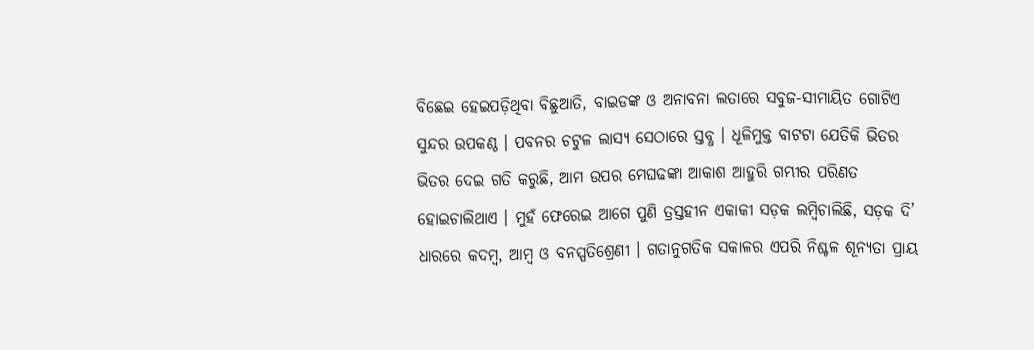ବିଛେଇ ହେଇପଡ଼ିଥିବା ବିଛୁଆତି, ବାଇଡଙ୍କ ଓ ଅନାବନା ଲତାରେ ସବୁଜ-ସୀମାୟିତ ଗୋଟିଏ ସୁନ୍ଦର ଉପକଣ୍ଠ । ପବନର ଚଟୁଳ ଲାସ୍ୟ ସେଠାରେ ସ୍ତବ୍ଧ । ଧୂଳିମୁକ୍ତ ବାଟଟା ଯେତିକି ଭିତର ଭିତର ଦେଇ ଗତି କରୁଛି, ଆମ ଉପର ମେଘଢଙ୍କା ଆକାଶ ଆହୁରି ଗମ୍ଭୀର ପରିଣତ ହୋଇଚାଲିଥାଏ । ମୁହଁ ଫେରେଇ ଆଗେ ପୁଣି ତ୍ରସ୍ତହୀନ ଏକାକୀ ସଡ଼କ ଲମ୍ବିଚାଲିଛି, ସଡ଼କ ଦି’ ଧାରରେ କଦମ୍ଵ, ଆମ୍ବ ଓ ବନସ୍ପତିଶ୍ରେଣୀ । ଗତାନୁଗତିକ ସକାଳର ଏପରି ନିଶ୍ଚଳ ଶୂନ୍ୟତା ପ୍ରାୟ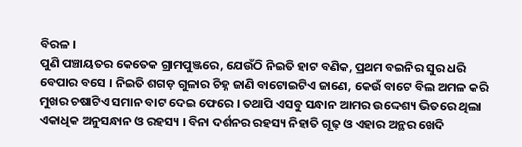ବିରଳ ।
ପୁଣି ପଞ୍ଚାୟତର କେତେକ ଗ୍ରାମପୁଞ୍ଜରେ, ଯେଉଁଠି ନିଇତି ହାଟ ବଣିକ, ପ୍ରଥମ ବଇନିର ସୁର ଧରି ବେପାର ବସେ । ନିଇତି ଶଗଡ଼ ଗୁଳାର ଚିହ୍ନ ଜାଣି ବାଟୋଇଟିଏ ଜାଣେ, କେଉଁ ବାଟେ ବିଲ ଅମଳ କରି ମୁଖର ଚଷାଟିଏ ସମାନ ବାଟ ଦେଇ ଫେରେ । ତଥାପି ଏସବୁ ସନ୍ଧାନ ଆମର ଉଦ୍ଦେଶ୍ୟ ଭିତରେ ଥିଲା ଏକାଧିକ ଅନୁସନ୍ଧାନ ଓ ରହସ୍ୟ । ବିନା ଦର୍ଶନର ରହସ୍ୟ ନିହାତି ଗୂଢ଼ ଓ ଏହାର ଅନ୍ଥର ଖେଦି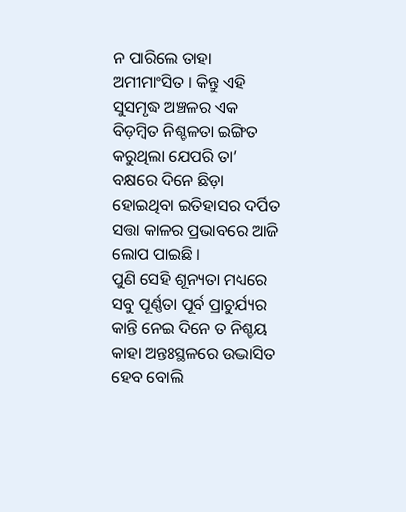ନ ପାରିଲେ ତାହା ଅମୀମାଂସିତ । କିନ୍ତୁ ଏହି ସୁସମୃଦ୍ଧ ଅଞ୍ଚଳର ଏକ ବିଡ଼ମ୍ବିତ ନିଶ୍ଚଳତା ଇଙ୍ଗିତ କରୁଥିଲା ଯେପରି ତା’ ବକ୍ଷରେ ଦିନେ ଛିଡ଼ା ହୋଇଥିବା ଇତିହାସର ଦର୍ପିତ ସତ୍ତା କାଳର ପ୍ରଭାବରେ ଆଜି ଲୋପ ପାଇଛି ।
ପୁଣି ସେହି ଶୂନ୍ୟତା ମଧ୍ୟରେ ସବୁ ପୂର୍ଣ୍ଣତା ପୂର୍ବ ପ୍ରାଚୁର୍ଯ୍ୟର କାନ୍ତି ନେଇ ଦିନେ ତ ନିଶ୍ଚୟ କାହା ଅନ୍ତଃସ୍ଥଳରେ ଉଦ୍ଭାସିତ ହେବ ବୋଲି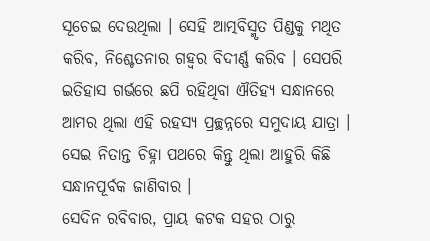ସୂଚେଇ ଦେଉଥିଲା । ସେହି ଆତ୍ମବିସ୍ମୃତ ପିଣ୍ଡକୁ ମଥିତ କରିବ, ନିଶ୍ଚେତନାର ଗହ୍ଵର ବିଦୀର୍ଣ୍ଣ କରିବ । ସେପରି ଇତିହାସ ଗର୍ଭରେ ଛପି ରହିଥିବା ଐତିହ୍ୟ ସନ୍ଧାନରେ ଆମର ଥିଲା ଏହି ରହସ୍ୟ ପ୍ରଚ୍ଛନ୍ନରେ ସମୁଦାୟ ଯାତ୍ରା । ସେଇ ନିତାନ୍ତ ଚିହ୍ନା ପଥରେ କିନ୍ତୁ ଥିଲା ଆହୁରି କିଛି ସନ୍ଧାନପୂର୍ବକ ଜାଣିବାର ।
ସେଦିନ ରବିବାର, ପ୍ରାୟ କଟକ ସହର ଠାରୁ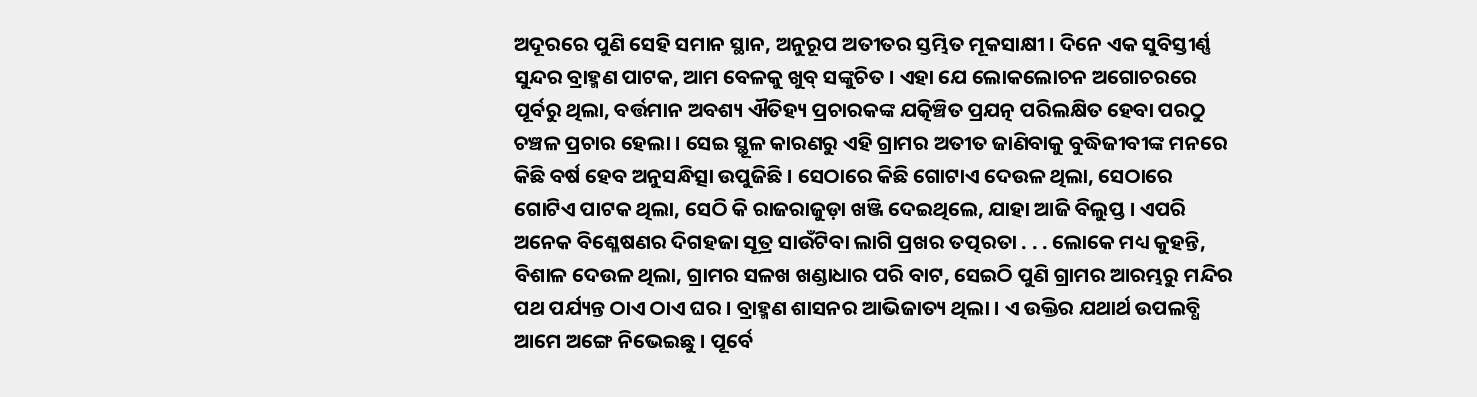ଅଦୂରରେ ପୁଣି ସେହି ସମାନ ସ୍ଥାନ, ଅନୁରୂପ ଅତୀତର ସ୍ତମ୍ଭିତ ମୂକସାକ୍ଷୀ । ଦିନେ ଏକ ସୁବିସ୍ତୀର୍ଣ୍ଣ ସୁନ୍ଦର ବ୍ରାହ୍ମଣ ପାଟକ, ଆମ ବେଳକୁ ଖୁବ୍ ସଙ୍କୁଚିତ । ଏହା ଯେ ଲୋକଲୋଚନ ଅଗୋଚରରେ ପୂର୍ବରୁ ଥିଲା, ବର୍ତ୍ତମାନ ଅବଶ୍ୟ ଐତିହ୍ୟ ପ୍ରଚାରକଙ୍କ ଯତ୍କିଞ୍ଚିତ ପ୍ରଯତ୍ନ ପରିଲକ୍ଷିତ ହେବା ପରଠୁ ଚଞ୍ଚଳ ପ୍ରଚାର ହେଲା । ସେଇ ସ୍ଥୂଳ କାରଣରୁ ଏହି ଗ୍ରାମର ଅତୀତ ଜାଣିବାକୁ ବୁଦ୍ଧିଜୀବୀଙ୍କ ମନରେ କିଛି ବର୍ଷ ହେବ ଅନୁସନ୍ଧିତ୍ସା ଉପୁଜିଛି । ସେଠାରେ କିଛି ଗୋଟାଏ ଦେଉଳ ଥିଲା, ସେଠାରେ ଗୋଟିଏ ପାଟକ ଥିଲା, ସେଠି କି ରାଜରାଜୁଡ଼ା ଖଞ୍ଜି ଦେଇଥିଲେ, ଯାହା ଆଜି ବିଲୁପ୍ତ । ଏପରି ଅନେକ ବିଶ୍ଳେଷଣର ଦିଗହଜା ସୂତ୍ର ସାଉଁଟିବା ଲାଗି ପ୍ରଖର ତତ୍ପରତା . . . ଲୋକେ ମଧ୍ୟ କୁହନ୍ତି, ବିଶାଳ ଦେଉଳ ଥିଲା, ଗ୍ରାମର ସଳଖ ଖଣ୍ଡାଧାର ପରି ବାଟ, ସେଇଠି ପୁଣି ଗ୍ରାମର ଆରମ୍ଭରୁ ମନ୍ଦିର ପଥ ପର୍ଯ୍ୟନ୍ତ ଠାଏ ଠାଏ ଘର । ବ୍ରାହ୍ମଣ ଶାସନର ଆଭିଜାତ୍ୟ ଥିଲା । ଏ ଉକ୍ତିର ଯଥାର୍ଥ ଉପଲବ୍ଧି ଆମେ ଅଙ୍ଗେ ନିଭେଇଛୁ । ପୂର୍ବେ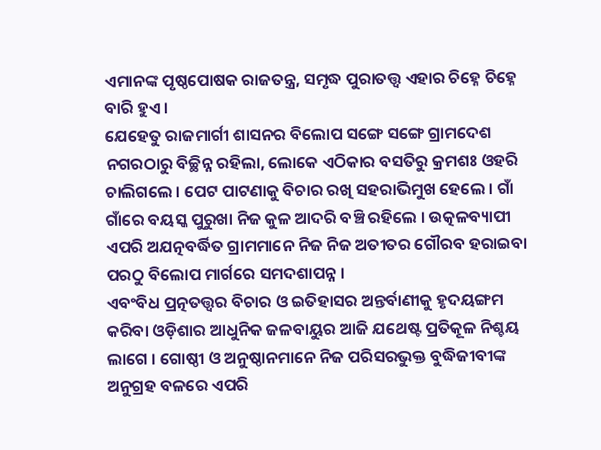ଏମାନଙ୍କ ପୃଷ୍ଠପୋଷକ ରାଜତନ୍ତ୍ର, ସମୃଦ୍ଧ ପୁରାତତ୍ତ୍ବ ଏହାର ଚିହ୍ନେ ଚିହ୍ନେ ବାରି ହୁଏ ।
ଯେହେତୁ ରାଜମାର୍ଗୀ ଶାସନର ବିଲୋପ ସଙ୍ଗେ ସଙ୍ଗେ ଗ୍ରାମଦେଶ ନଗରଠାରୁ ବିଚ୍ଛିନ୍ନ ରହିଲା, ଲୋକେ ଏଠିକାର ବସତିରୁ କ୍ରମଶଃ ଓହରି ଚାଲିଗଲେ । ପେଟ ପାଟଣାକୁ ବିଚାର ରଖି ସହରାଭିମୁଖ ହେଲେ । ଗାଁ ଗାଁରେ ବୟସ୍କ ପୁରୁଖା ନିଜ କୁଳ ଆଦରି ବଞ୍ଚି ରହିଲେ । ଉତ୍କଳବ୍ୟାପୀ ଏପରି ଅଯତ୍ନବର୍ଦ୍ଧିତ ଗ୍ରାମମାନେ ନିଜ ନିଜ ଅତୀତର ଗୌରବ ହରାଇବା ପରଠୁ ବିଲୋପ ମାର୍ଗରେ ସମଦଶାପନ୍ନ ।
ଏବଂବିଧ ପ୍ରତ୍ନତତ୍ତ୍ଵର ବିଚାର ଓ ଇତିହାସର ଅନ୍ତର୍ବାଣୀକୁ ହୃଦୟଙ୍ଗମ କରିବା ଓଡ଼ିଶାର ଆଧୁନିକ ଜଳବାୟୁର ଆଜି ଯଥେଷ୍ଟ ପ୍ରତିକୂଳ ନିଶ୍ଚୟ ଲାଗେ । ଗୋଷ୍ଠୀ ଓ ଅନୁଷ୍ଠାନମାନେ ନିଜ ପରିସରଭୁକ୍ତ ବୁଦ୍ଧିଜୀବୀଙ୍କ ଅନୁଗ୍ରହ ବଳରେ ଏପରି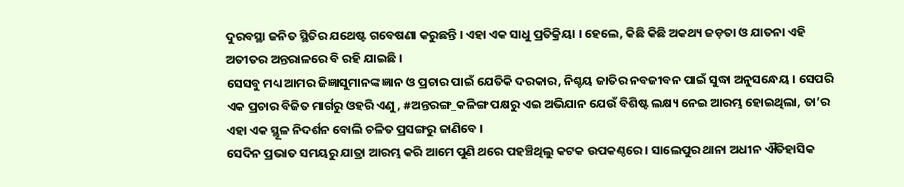ଦୁରବସ୍ଥା ଜନିତ ସ୍ଥିତିର ଯଥେଷ୍ଟ ଗବେଷଣା କରୁଛନ୍ତି । ଏହା ଏକ ସାଧୁ ପ୍ରତିକ୍ରିୟା । ହେଲେ, କିଛି କିଛି ଅକଥ୍ୟ ଜଡ଼ତା ଓ ଯାତନା ଏହି ଅତୀତର ଅନ୍ତରାଳରେ ବି ରହି ଯାଇଛି ।
ସେସବୁ ମଧ୍ୟ ଆମର ଜିଜ୍ଞାସୁମାନଙ୍କ ଜ୍ଞାନ ଓ ପ୍ରଚାର ପାଇଁ ଯେତିକି ଦରକାର, ନିଶ୍ଚୟ ଜାତିର ନବଜୀବନ ପାଇଁ ସୁଦ୍ଧା ଅନୁସନ୍ଧେୟ । ସେପରି ଏକ ପ୍ରଚାର ବିଜିତ ମାର୍ଗରୁ ଓହରି ଏଣୁ, #ଅନ୍ତରଙ୍ଗ_କଳିଙ୍ଗ ପକ୍ଷରୁ ଏଇ ଅଭିଯାନ ଯେଉଁ ବିଶିଷ୍ଟ ଲକ୍ଷ୍ୟ ନେଇ ଆରମ୍ଭ ହୋଇଥିଲା, ତା’ର ଏହା ଏକ ସ୍ଥୂଳ ନିଦର୍ଶନ ବୋଲି ଚଳିତ ପ୍ରସଙ୍ଗରୁ ଜାଣିବେ ।
ସେଦିନ ପ୍ରଭାତ ସମୟରୁ ଯାତ୍ରା ଆରମ୍ଭ କରି ଆମେ ପୁଣି ଥରେ ପହଞ୍ଚିଥିଲୁ କଟକ ଉପକଣ୍ଠରେ । ସାଲେପୁର ଥାନା ଅଧୀନ ଐତିହାସିକ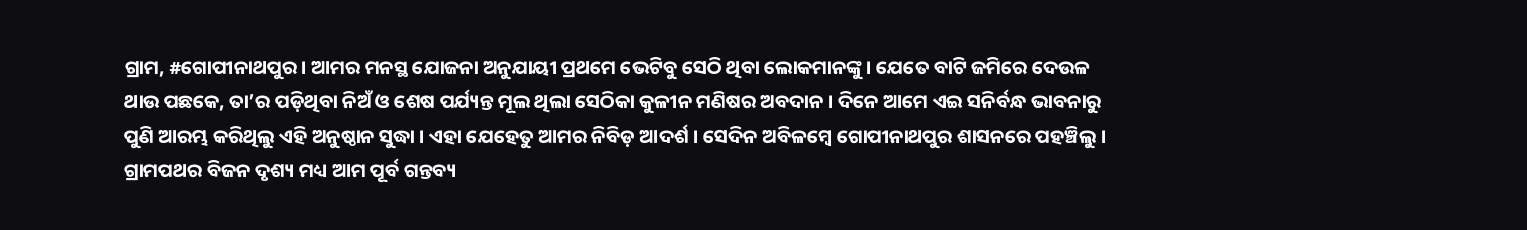ଗ୍ରାମ, #ଗୋପୀନାଥପୁର । ଆମର ମନସ୍ଥ ଯୋଜନା ଅନୁଯାୟୀ ପ୍ରଥମେ ଭେଟିବୁ ସେଠି ଥିବା ଲୋକମାନଙ୍କୁ । ଯେତେ ବାଟି ଜମିରେ ଦେଉଳ ଥାଉ ପଛକେ, ତା’ର ପଡ଼ିଥିବା ନିଅଁ ଓ ଶେଷ ପର୍ଯ୍ୟନ୍ତ ମୂଲ ଥିଲା ସେଠିକା କୁଳୀନ ମଣିଷର ଅବଦାନ ‌। ଦିନେ ଆମେ ଏଇ ସନିର୍ବନ୍ଧ ଭାବନାରୁ ପୁଣି ଆରମ୍ଭ କରିଥିଲୁ ଏହି ଅନୁଷ୍ଠାନ ସୁଦ୍ଧା । ଏହା ଯେହେତୁ ଆମର ନିବିଡ଼ ଆଦର୍ଶ । ସେଦିନ ଅବିଳମ୍ବେ ଗୋପୀନାଥପୁର ଶାସନରେ ପହଞ୍ଚିଲୁ । ଗ୍ରାମପଥର ବିଜନ ଦୃଶ୍ୟ ମଧ୍ୟ ଆମ ପୂର୍ବ ଗନ୍ତବ୍ୟ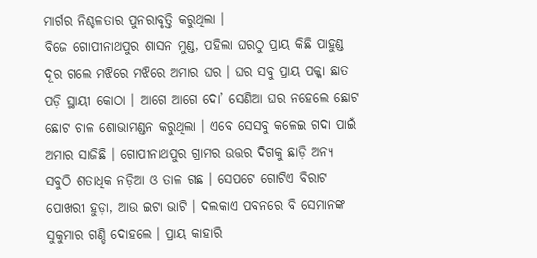ମାର୍ଗର ନିଶ୍ଚଳତାର ପୁନରାବୃତ୍ତି କରୁଥିଲା ।
ବିଜେ ଗୋପୀନାଥପୁର ଶାସନ ମୁଣ୍ଡ, ପହିଲା ଘରଠୁ ପ୍ରାୟ କିଛି ପାହୁଣ୍ଡ ଦୂର ଗଲେ ମଝିରେ ମଝିରେ ଅମାର ଘର ‌। ଘର ସବୁ ପ୍ରାୟ ପକ୍କା ଛାତ ପଡ଼ି ସ୍ଥାୟୀ କୋଠା । ଆଗେ ଆଗେ ଦୋ’ ସେଣିଆ ଘର ନହେଲେ ଛୋଟ ଛୋଟ ଚାଳ ଶୋଭାମଣ୍ଡନ କରୁଥିଲା । ଏବେ ସେସବୁ କଳେଇ ଗଦା ପାଇଁ ଅମାର ସାଜିଛି । ଗୋପୀନାଥପୁର ଗ୍ରାମର ଉତ୍ତର ଦିଗକୁ ଛାଡ଼ି ଅନ୍ୟ ସବୁଠି ଶତାଧିକ ନଡ଼ିଆ ଓ ତାଳ ଗଛ । ସେପଟେ ଗୋଟିଏ ବିରାଟ ପୋଖରୀ ହୁଡ଼ା, ଆଉ ଇଟା ଭାଟି । ଦଲକାଏ ପବନରେ ବି ସେମାନଙ୍କ ସୁକୁମାର ଗଣ୍ଡି ଦୋହଲେ । ପ୍ରାୟ କାହାରି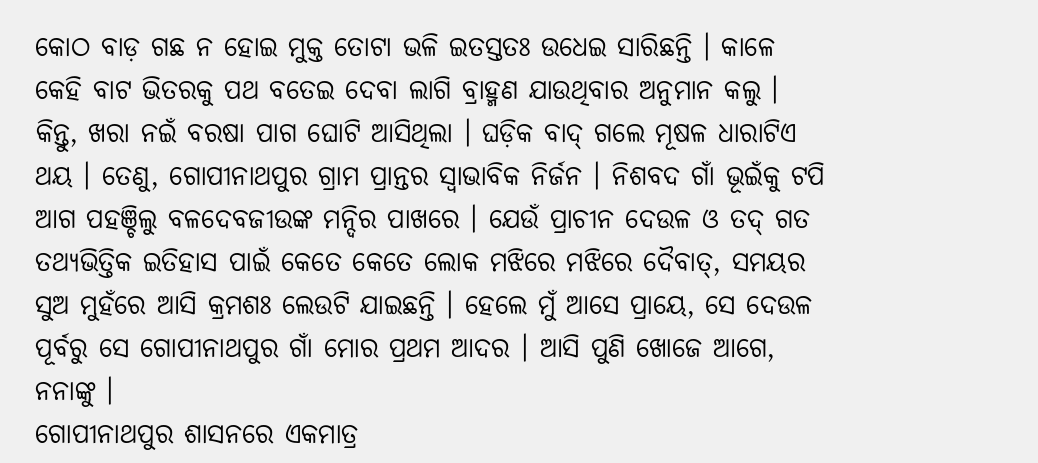କୋଠ ବାଡ଼ ଗଛ ନ ହୋଇ ମୁକ୍ତ ତୋଟା ଭଳି ଇତସ୍ତତଃ ଉଧେଇ ସାରିଛନ୍ତି । କାଳେ କେହି ବାଟ ଭିତରକୁ ପଥ ବତେଇ ଦେବା ଲାଗି ବ୍ରାହ୍ମଣ ଯାଉଥିବାର ଅନୁମାନ କଲୁ ।
କିନ୍ତୁ, ଖରା ନଇଁ ବରଷା ପାଗ ଘୋଟି ଆସିଥିଲା । ଘଡ଼ିକ ବାଦ୍ ଗଲେ ମୂଷଳ ଧାରାଟିଏ ଥୟ । ତେଣୁ, ଗୋପୀନାଥପୁର ଗ୍ରାମ ପ୍ରାନ୍ତର ସ୍ବାଭାବିକ ନିର୍ଜନ । ନିଶବଦ ଗାଁ ଭୂଇଁକୁ ଟପି ଆଗ ପହଞ୍ଚିଲୁ ବଳଦେବଜୀଉଙ୍କ ମନ୍ଦିର ପାଖରେ । ଯେଉଁ ପ୍ରାଚୀନ ଦେଉଳ ଓ ତଦ୍ ଗତ ତଥ୍ୟଭିତ୍ତିକ ଇତିହାସ ପାଇଁ କେତେ କେତେ ଲୋକ ମଝିରେ ମଝିରେ ଦୈବାତ୍, ସମୟର ସୁଅ ମୁହଁରେ ଆସି କ୍ରମଶଃ ଲେଉଟି ଯାଇଛନ୍ତି । ହେଲେ ମୁଁ ଆସେ ପ୍ରାୟେ, ସେ ଦେଉଳ ପୂର୍ବରୁ ସେ ଗୋପୀନାଥପୁର ଗାଁ ମୋର ପ୍ରଥମ ଆଦର । ଆସି ପୁଣି ଖୋଜେ ଆଗେ, ନନାଙ୍କୁ ।
ଗୋପୀନାଥପୁର ଶାସନରେ ଏକମାତ୍ର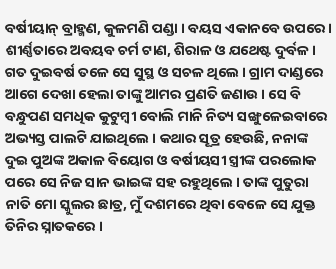ବର୍ଷୀୟାନ୍ ବ୍ରାହ୍ମଣ, କୁଳମଣି ପଣ୍ଡା । ବୟସ ଏକାନବେ ଉପରେ । ଶୀର୍ଣ୍ଣତାରେ ଅବୟବ ଚର୍ମ ଟାଣ, ଶିରାଳ ଓ ଯଥେଷ୍ଟ ଦୁର୍ବଳ । ଗତ ଦୁଇବର୍ଷ ତଳେ ସେ ସୁସ୍ଥ ଓ ସଚଳ ଥିଲେ । ଗ୍ରାମ ଦାଣ୍ଡରେ ଆଗେ ଦେଖା ହେଲା ତାଙ୍କୁ ଆମର ପ୍ରଣତି ଜଣାଉ । ସେ ବି ବନ୍ଧୁପଣ ସମଧିକ କୁଟୁମ୍ବୀ ବୋଲି ମାନି ନିତ୍ୟ ସଙ୍ଖୁଳେଇବାରେ ଅଭ୍ୟସ୍ତ ପାଲଟି ଯାଇଥିଲେ । କଥାର ସୂତ୍ର ହେଉଛି, ନନାଙ୍କ ଦୁଇ ପୁଅଙ୍କ ଅକାଳ ବିୟୋଗ ଓ ବର୍ଷୀୟସୀ ସ୍ତ୍ରୀଙ୍କ ପରଲୋକ ପରେ ସେ ନିଜ ସାନ ଭାଇଙ୍କ ସହ ରହୁଥିଲେ । ତାଙ୍କ ପୁତୁରା ନାତି ମୋ ସ୍କୁଲର ଛାତ୍ର, ମୁଁ ଦଶମରେ ଥିବା ବେଳେ ସେ ଯୁକ୍ତ ତିନିର ସ୍ନାତକରେ ।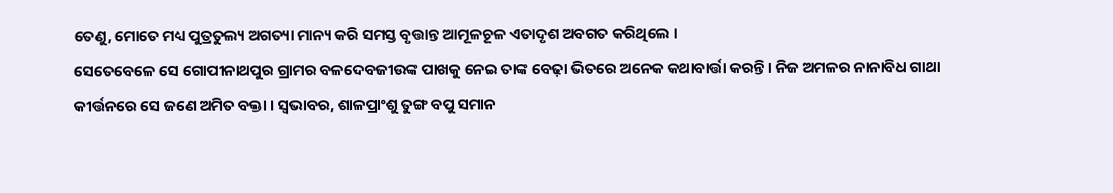ତେଣୁ, ମୋତେ ମଧ୍ୟ ପୁତ୍ରତୁଲ୍ୟ ଅଗତ୍ୟା ମାନ୍ୟ କରି ସମସ୍ତ ବୃତ୍ତାନ୍ତ ଆମୂଳଚୂଳ ଏତାଦୃଶ ଅବଗତ କରିଥିଲେ ।
ସେତେବେଳେ ସେ ଗୋପୀନାଥପୁର ଗ୍ରାମର ବଳଦେବଜୀଉଙ୍କ ପାଖକୁ ନେଇ ତାଙ୍କ ବେଢ଼ା ଭିତରେ ଅନେକ କଥାବାର୍ତ୍ତା କରନ୍ତି । ନିଜ ଅମଳର ନାନାବିଧ ଗାଥା କୀର୍ତ୍ତନରେ ସେ ଜଣେ ଅମିତ ବକ୍ତା । ସ୍ଵଭାବର, ଶାଳପ୍ରାଂଶୁ ତୁଙ୍ଗ ବପୁ ସମାନ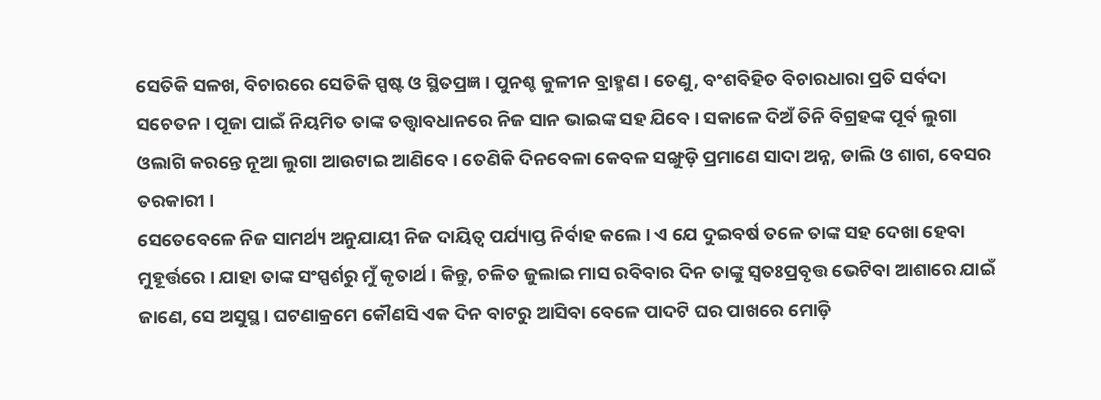ସେତିକି ସଳଖ, ବିଚାରରେ ସେତିକି ସ୍ପଷ୍ଟ ଓ ସ୍ଥିତପ୍ରଜ୍ଞ । ପୁନଶ୍ଚ କୁଳୀନ ବ୍ରାହ୍ମଣ । ତେଣୁ, ବଂଶବିହିତ ବିଚାରଧାରା ପ୍ରତି ସର୍ବଦା ସଚେତନ । ପୂଜା ପାଇଁ ନିୟମିତ ତାଙ୍କ ତତ୍ତ୍ଵାବଧାନରେ ନିଜ ସାନ ଭାଇଙ୍କ ସହ ଯିବେ । ସକାଳେ ଦିଅଁ ତିନି ବିଗ୍ରହଙ୍କ ପୂର୍ବ ଲୁଗା ଓଲାଗି କରନ୍ତେ ନୂଆ ଲୁଗା ଆଉଟାଇ ଆଣିବେ । ତେଣିକି ଦିନବେଳା କେବଳ ସଙ୍ଖୁଡ଼ି ପ୍ରମାଣେ ସାଦା ଅନ୍ନ, ଡାଲି ଓ ଶାଗ, ବେସର ତରକାରୀ ।
ସେତେବେଳେ ନିଜ ସାମର୍ଥ୍ୟ ଅନୁଯାୟୀ ନିଜ ଦାୟିତ୍ବ ପର୍ଯ୍ୟାପ୍ତ ନିର୍ବାହ କଲେ । ଏ ଯେ ଦୁଇବର୍ଷ ତଳେ ତାଙ୍କ ସହ ଦେଖା ହେବା ମୁହୂର୍ତ୍ତରେ । ଯାହା ତାଙ୍କ ସଂସ୍ପର୍ଶରୁ ମୁଁ କୃତାର୍ଥ । କିନ୍ତୁ, ଚଳିତ ଜୁଲାଇ ମାସ ରବିବାର ଦିନ ତାଙ୍କୁ ସ୍ବତଃପ୍ରବୃତ୍ତ ଭେଟିବା ଆଶାରେ ଯାଇଁ ଜାଣେ, ସେ ଅସୁସ୍ଥ । ଘଟଣାକ୍ରମେ କୌଣସି ଏକ ଦିନ ବାଟରୁ ଆସିବା ବେଳେ ପାଦଟି ଘର ପାଖରେ ମୋଡ଼ି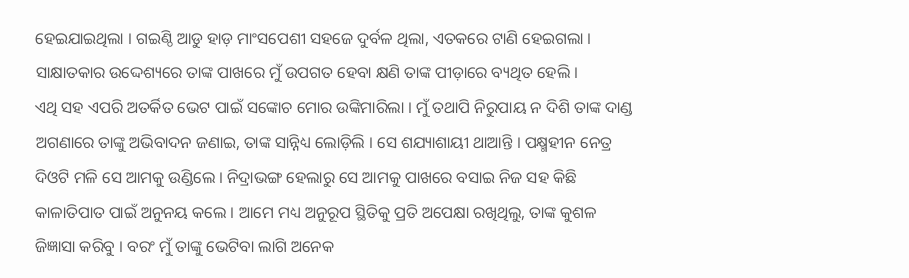ହେଇଯାଇଥିଲା । ଗଇଣ୍ଠି ଆଡୁ ହାଡ଼ ମାଂସପେଶୀ ସହଜେ ଦୁର୍ବଳ ଥିଲା, ଏତକରେ ଟାଣି ହେଇଗଲା । ସାକ୍ଷାତକାର ଉଦ୍ଦେଶ୍ୟରେ ତାଙ୍କ ପାଖରେ ମୁଁ ଉପଗତ ହେବା କ୍ଷଣି ତାଙ୍କ ପୀଡ଼ାରେ ବ୍ୟଥିତ ହେଲି ‌।
ଏଥି ସହ ଏପରି ଅତର୍କିତ ଭେଟ ପାଇଁ ସଙ୍କୋଚ ମୋର ଉଙ୍କିମାରିଲା । ମୁଁ ତଥାପି ନିରୁପାୟ ନ ଦିଶି ତାଙ୍କ ଦାଣ୍ଡ ଅଗଣାରେ ତାଙ୍କୁ ଅଭିବାଦନ ଜଣାଇ, ତାଙ୍କ ସାନ୍ନିଧ୍ୟ ଲୋଡ଼ିଲି । ସେ ଶଯ୍ୟାଶାୟୀ ଥାଆନ୍ତି । ପକ୍ଷ୍ମହୀନ ନେତ୍ର ଦିଓଟି ମଳି ସେ ଆମକୁ ଉଣ୍ଡିଲେ । ନିଦ୍ରାଭଙ୍ଗ ହେଲାରୁ ସେ ଆମକୁ ପାଖରେ ବସାଇ ନିଜ ସହ କିଛି କାଳାତିପାତ ପାଇଁ ଅନୁନୟ କଲେ । ଆମେ ମଧ୍ୟ ଅନୁରୂପ ସ୍ଥିତିକୁ ପ୍ରତି ଅପେକ୍ଷା ରଖିଥିଲୁ, ତାଙ୍କ କୁଶଳ ଜିଜ୍ଞାସା କରିବୁ । ବରଂ ମୁଁ ତାଙ୍କୁ ଭେଟିବା ଲାଗି ଅନେକ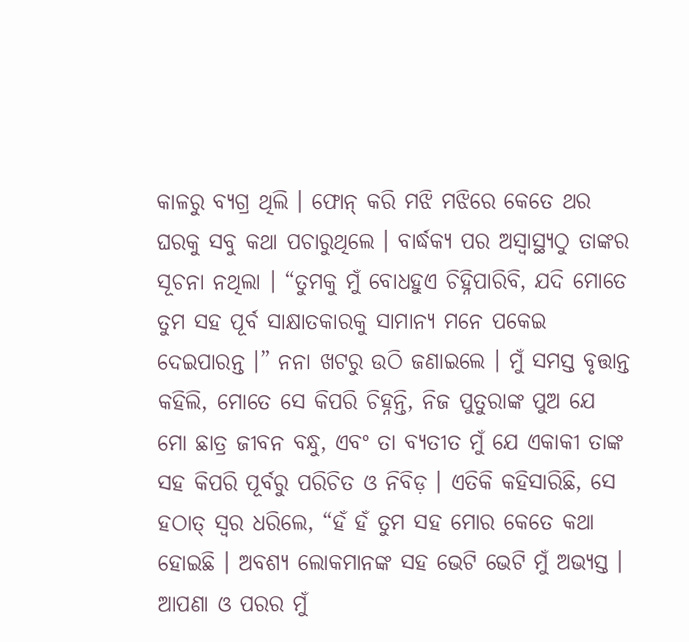କାଳରୁ ବ୍ୟଗ୍ର ଥିଲି । ଫୋନ୍ କରି ମଝି ମଝିରେ କେତେ ଥର ଘରକୁ ସବୁ କଥା ପଚାରୁଥିଲେ । ବାର୍ଦ୍ଧକ୍ୟ ପର ଅସ୍ବାସ୍ଥ୍ୟଠୁ ତାଙ୍କର ସୂଚନା ନଥିଲା । “ତୁମକୁ ମୁଁ ବୋଧହୁଏ ଚିହ୍ନିପାରିବି, ଯଦି ମୋତେ ତୁମ ସହ ପୂର୍ବ ସାକ୍ଷାତକାରକୁ ସାମାନ୍ୟ ମନେ ପକେଇ ଦେଇପାରନ୍ତ ।” ନନା ଖଟରୁ ଉଠି ଜଣାଇଲେ । ମୁଁ ସମସ୍ତ ବୃତ୍ତାନ୍ତ କହିଲି, ମୋତେ ସେ କିପରି ଚିହ୍ନନ୍ତି, ନିଜ ପୁତୁରାଙ୍କ ପୁଅ ଯେ ମୋ ଛାତ୍ର ଜୀବନ ବନ୍ଧୁ, ଏବଂ ତା ବ୍ୟତୀତ ମୁଁ ଯେ ଏକାକୀ ତାଙ୍କ ସହ କିପରି ପୂର୍ବରୁ ପରିଚିତ ଓ ନିବିଡ଼ । ଏତିକି କହିସାରିଛି, ସେ ହଠାତ୍ ସ୍ଵର ଧରିଲେ, “ହଁ ହଁ ତୁମ ସହ ମୋର କେତେ କଥା ହୋଇଛି । ଅବଶ୍ୟ ଲୋକମାନଙ୍କ ସହ ଭେଟି ଭେଟି ମୁଁ ଅଭ୍ୟସ୍ତ । ଆପଣା ଓ ପରର ମୁଁ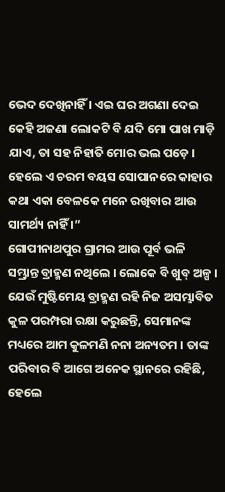ଭେଦ ଦେଖିନାହିଁ । ଏଇ ଘର ଅଗଣା ଦେଇ କେହି ଅଜଣା ଲୋକଟି ବି ଯଦି ମୋ ପାଖ ମାଡ଼ି ଯାଏ, ତା ସହ ନିହାତି ମୋର ଭଲ ପଡ଼େ । ହେଲେ ଏ ଚରମ ବୟସ ସୋପାନରେ କାହାର କଥା ଏକା ବେଳକେ ମନେ ରଖିବାର ଆଉ ସାମର୍ଥ୍ୟ ନାହିଁ ।”
ଗୋପୀନାଥପୁର ଗ୍ରାମର ଆଉ ପୂର୍ବ ଭଳି ସମ୍ଭ୍ରାନ୍ତ ବ୍ରାହ୍ମଣ ନଥିଲେ । ଲୋକେ ବି ଖୁବ୍ ଅଳ୍ପ । ଯେଉଁ ମୁଷ୍ଟିମେୟ ବ୍ରାହ୍ମଣ ରହି ନିଜ ଅସମ୍ଭାବିତ କୁଳ ପରମ୍ପରା ରକ୍ଷା କରୁଛନ୍ତି, ସେମାନଙ୍କ ମଧ୍ୟରେ ଆମ କୁଳମଣି ନନା ଅନ୍ୟତମ । ତାଙ୍କ ପରିବାର ବି ଆଗେ ଅନେକ ସ୍ଥାନରେ ରହିଛି, ହେଲେ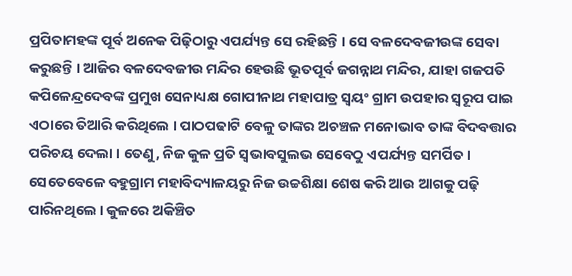ପ୍ରପିତାମହଙ୍କ ପୂର୍ବ ଅନେକ ପିଢ଼ିଠାରୁ ଏପର୍ଯ୍ୟନ୍ତ ସେ ରହିଛନ୍ତି । ସେ ବଳଦେବଜୀଉଙ୍କ ସେବା କରୁଛନ୍ତି । ଆଜିର ବଳଦେବଜୀଉ ମନ୍ଦିର ହେଉଛି ଭୂତପୂର୍ବ ଜଗନ୍ନାଥ ମନ୍ଦିର, ଯାହା ଗଜପତି କପିଳେନ୍ଦ୍ରଦେବଙ୍କ ପ୍ରମୁଖ ସେନାଧ୍ୟକ୍ଷ ଗୋପୀନାଥ ମହାପାତ୍ର ସ୍ବୟଂ ଗ୍ରାମ ଉପହାର ସ୍ବରୂପ ପାଇ ଏଠାରେ ତିଆରି କରିଥିଲେ । ପାଠପଢାଟି ବେଳୁ ତାଙ୍କର ଅଚଞ୍ଚଳ ମନୋଭାବ ତାଙ୍କ ବିଦବତ୍ତାର ପରିଚୟ ଦେଲା । ତେଣୁ, ନିଜ କୁଳ ପ୍ରତି ସ୍ବଭାବସୁଲଭ ସେବେଠୁ ଏପର୍ଯ୍ୟନ୍ତ ସମର୍ପିତ ।
ସେତେବେଳେ ବହୁଗ୍ରାମ ମହାବିଦ୍ୟାଳୟରୁ ନିଜ ଉଚ୍ଚଶିକ୍ଷା ଶେଷ କରି ଆଉ ଆଗକୁ ପଢ଼ି ପାରିନଥିଲେ । କୁଳରେ ଅକିଞ୍ଚିତ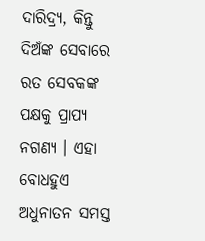ଦାରିଦ୍ର୍ୟ, କିନ୍ତୁ ଦିଅଁଙ୍କ ସେବାରେ ରତ ସେବକଙ୍କ ପକ୍ଷକୁ ପ୍ରାପ୍ୟ ନଗଣ୍ୟ । ଏହା ବୋଧହୁଏ ଅଧୁନାତନ ସମସ୍ତ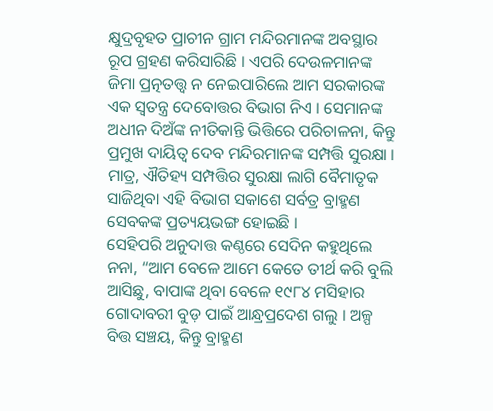କ୍ଷୁଦ୍ରବୃହତ ପ୍ରାଚୀନ ଗ୍ରାମ ମନ୍ଦିରମାନଙ୍କ ଅବସ୍ଥାର ରୂପ ଗ୍ରହଣ କରିସାରିଛି । ଏପରି ଦେଉଳମାନଙ୍କ ଜିମା ପ୍ରତ୍ନତତ୍ତ୍ଵ ନ ନେଇପାରିଲେ ଆମ ସରକାରଙ୍କ ଏକ ସ୍ଵତନ୍ତ୍ର ଦେବୋତ୍ତର ବିଭାଗ ନିଏ । ସେମାନଙ୍କ ଅଧୀନ ଦିଅଁଙ୍କ ନୀତିକାନ୍ତି ଭିତ୍ତିରେ ପରିଚାଳନା, କିନ୍ତୁ ପ୍ରମୁଖ ଦାୟିତ୍ଵ ଦେବ ମନ୍ଦିରମାନଙ୍କ ସମ୍ପତ୍ତି ସୁରକ୍ଷା । ମାତ୍ର, ଐତିହ୍ୟ ସମ୍ପତ୍ତିର ସୁରକ୍ଷା ଲାଗି ବୈମାତୃକ ସାଜିଥିବା ଏହି ବିଭାଗ ସକାଶେ ସର୍ବତ୍ର ବ୍ରାହ୍ମଣ ସେବକଙ୍କ ପ୍ରତ୍ୟୟଭଙ୍ଗ ହୋଇଛି ।
ସେହିପରି ଅନୁଦାତ୍ତ କଣ୍ଠରେ ସେଦିନ କହୁଥିଲେ ନନା, “ଆମ ବେଳେ ଆମେ କେତେ ତୀର୍ଥ କରି ବୁଲି ଆସିଛୁ, ବାପାଙ୍କ ଥିବା ବେଳେ ୧୯୮୪ ମସିହାର ଗୋଦାବରୀ ବୁଡ଼ ପାଇଁ ଆନ୍ଧ୍ରପ୍ରଦେଶ ଗଲୁ । ଅଳ୍ପ ବିତ୍ତ ସଞ୍ଚୟ, କିନ୍ତୁ ବ୍ରାହ୍ମଣ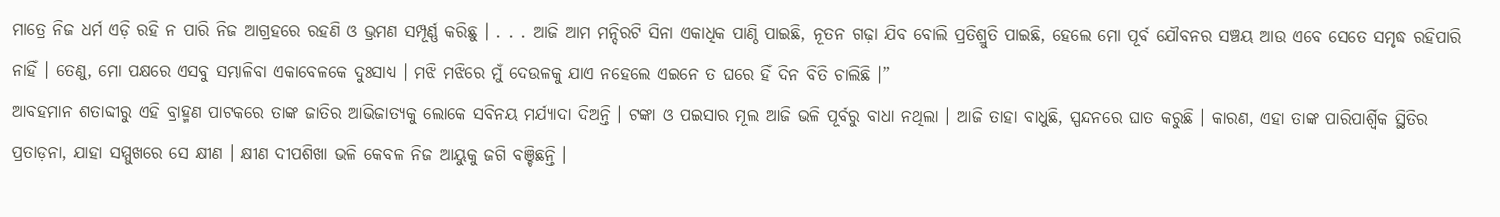ମାତ୍ରେ ନିଜ ଧର୍ମ ଏଡ଼ି ରହି ନ ପାରି ନିଜ ଆଗ୍ରହରେ ରହଣି ଓ ଭ୍ରମଣ ସମ୍ପୂର୍ଣ୍ଣ କରିଛୁ । . . . ଆଜି ଆମ ମନ୍ଦିରଟି ସିନା ଏକାଧିକ ପାଣ୍ଠି ପାଇଛି, ନୂତନ ଗଢ଼ା ଯିବ ବୋଲି ପ୍ରତିଶ୍ରୁତି ପାଇଛି, ହେଲେ ମୋ ପୂର୍ବ ଯୌବନର ସଞ୍ଚୟ ଆଉ ଏବେ ସେତେ ସମୃଦ୍ଧ ରହିପାରି ନାହିଁ । ତେଣୁ, ମୋ ପକ୍ଷରେ ଏସବୁ ସମ୍ଭାଳିବା ଏକାବେଳକେ ଦୁଃସାଧ୍ୟ । ମଝି ମଝିରେ ମୁଁ ଦେଉଳକୁ ଯାଏ ନହେଲେ ଏଇନେ ତ ଘରେ ହିଁ ଦିନ ବିତି ଚାଲିଛି ।”
ଆବହମାନ ଶତାବ୍ଦୀରୁ ଏହି ବ୍ରାହ୍ମଣ ପାଟକରେ ତାଙ୍କ ଜାତିର ଆଭିଜାତ୍ୟକୁ ଲୋକେ ସବିନୟ ମର୍ଯ୍ୟାଦା ଦିଅନ୍ତି । ଟଙ୍କା ଓ ପଇସାର ମୂଲ ଆଜି ଭଳି ପୂର୍ବରୁ ବାଧା ନଥିଲା । ଆଜି ତାହା ବାଧୁଛି, ସ୍ପନ୍ଦନରେ ଘାତ କରୁଛି । କାରଣ, ଏହା ତାଙ୍କ ପାରିପାର୍ଶ୍ବିକ ସ୍ଥିତିର ପ୍ରତାଡ଼ନା, ଯାହା ସମ୍ମୁଖରେ ସେ କ୍ଷୀଣ । କ୍ଷୀଣ ଦୀପଶିଖା ଭଳି କେବଳ ନିଜ ଆୟୁକୁ ଜଗି ବଞ୍ଚିଛନ୍ତି ।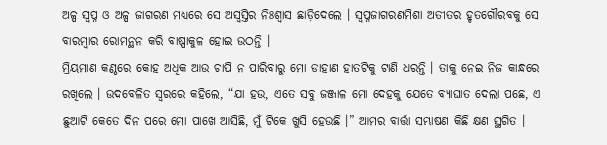ଅଳ୍ପ ସ୍ବପ୍ନ ଓ ଅଳ୍ପ ଜାଗରଣ ମଧ୍ୟରେ ସେ ଅସ୍ବସ୍ତିର ନିଃଶ୍ବାସ ଛାଡ଼ିଦେଲେ । ସ୍ବପ୍ନଜାଗରଣମିଶା ଅତୀତର ହୃତଗୌରବକୁ ସେ ବାରମ୍ବାର ରୋମନ୍ଥନ କରି ବାଷ୍ପାକୁଳ ହୋଇ ଉଠନ୍ତି ।
ମ୍ରିୟମାଣ କଣ୍ଠରେ କୋହ ଅଧିକ ଆଉ ଚାପି ନ ପାରିବାରୁ ମୋ ଡାହାଣ ହାତଟିକୁ ଟାଣି ଧରନ୍ତି । ତାକୁ ନେଇ ନିଜ କାନ୍ଧରେ ରଖିଲେ । ଉଦବେଳିତ ସ୍ଵରରେ କହିଲେ, “ଯା ହଉ, ଏତେ ସବୁ ଜଞ୍ଜାଳ ମୋ ଦେହକୁ ଯେତେ ବ୍ୟାଘାତ ଦେଲା ପଛେ, ଏ ଛୁଆଟି କେତେ ଦିନ ପରେ ମୋ ପାଖେ ଆସିଛି, ମୁଁ ଟିକେ ଖୁସି ହେଉଛି ।” ଆମର ବାର୍ତ୍ତା ସମ୍ଭାଷଣ କିଛି କ୍ଷଣ ସ୍ଥଗିତ ।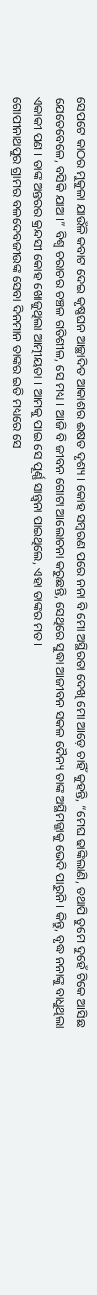ସେପଟେ କାଠର ମୁକୁଳା ଯାଉଁଳି କବାଟ ଦେଇ କୃଷ୍ଣଘନ ଆଚ୍ଛାଦିତ ଆକାଶର ଈଷତ ଦୃଶ୍ୟ । କୋହ ସମ୍ବରଣ ପରେ ନନା ବି ମୋ ଅସ୍ଥିରତା ଦେଖି ମୋ ଆଡ଼େ ଚାହିଁ କୁହନ୍ତି, “ମେଘ ଢାଙ୍କିଲାଣି, ତଥାପି ତୁମେ ଦୁହେଁ ଟିକେ ଆସିଛ ଯେତେବେଳେ, ବସିକି ଯାଅ ।” ବିଶ୍ବ ଚରାଚର ଚଞ୍ଚଳ ଗତିଶୀଳ, ସେ ମଧ୍ୟ । ଆଜି ବି ଜୀବନ ଗୋଟା ଆଲୋଚନା କରୁଛନ୍ତି, ସେଥିରେ ସୁଦ୍ଧା ଆଜୀବନ ସକଳ ଦୈନ୍ୟ ତାଙ୍କ ଅସ୍ଥିମଜ୍ଜାକୁ ଭେଦି ପାରୁନି । କିନ୍ତୁ, ବୃଦ୍ଧ ନନାଙ୍କୁ ବାଧୁଥିଲା ଏକାକୀ ପଣ । ତାଙ୍କ ଅନ୍ତରର କ୍ରନ୍ଦସୀ କୋହ ଖୋଜୁଥିଲା ଆତ୍ମୀୟତା । ଆମକୁ ପାଇ ସେ ପୂର୍ଣ୍ଣ ସାନ୍ତ୍ଵନା ପାଇଥିଲେ, ଏହା ତାଙ୍କର ମତ ।
ଗୋପୀନାଥପୁର ଗ୍ରାମର ବଳଦେବଜୀଉଙ୍କ ସେବା ଦିନମାନ ତାଙ୍କର ଇତି ମଧ୍ୟରେ ସେ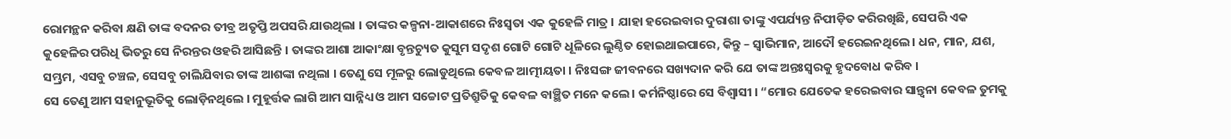ରୋମନ୍ଥନ କରିବା କ୍ଷଣି ତାଙ୍କ ବଦନର ତୀବ୍ର ଅତୃପ୍ତି ଅପସରି ଯାଉଥିଲା । ତାଙ୍କର କଳ୍ପନା-ଆକାଶରେ ନିଃସ୍ଵତା ଏକ କୁହେଳି ମାତ୍ର । ଯାହା ହରେଇବାର ଦୁରାଶା ତାଙ୍କୁ ଏପର୍ଯ୍ୟନ୍ତ ନିପୀଡ଼ିତ କରିରଖିଛି, ସେପରି ଏକ କୁହେଳିର ପରିଧି ଭିତରୁ ସେ ନିରନ୍ତର ଓହରି ଆସିଛନ୍ତି । ତାଙ୍କର ଆଶା ଆକାଂକ୍ଷା ବୃନ୍ତଚ୍ୟୁତ କୁସୁମ ସଦୃଶ ଗୋଟି ଗୋଟି ଧୂଳିରେ ଲୁଣ୍ଠିତ ହୋଇଥାଇପାରେ, କିନ୍ତୁ – ସ୍ବାଭିମାନ, ଆଦୌ ହରେଇନଥିଲେ । ଧନ, ମାନ, ଯଶ, ସମ୍ଭ୍ରମ, ଏସବୁ ଚଞ୍ଚଳ, ସେସବୁ ଚାଲିଯିବାର ତାଙ୍କ ଆଶଙ୍କା ନଥିଲା । ତେଣୁ ସେ ମୂଳରୁ ଲୋଡୁଥିଲେ କେବଳ ଆତ୍ମୀୟତା । ନିଃସଙ୍ଗ ଜୀବନରେ ସଖ୍ୟଦାନ କରି ଯେ ତାଙ୍କ ଅନ୍ତଃସ୍ଵରକୁ ହୃଦବୋଧ କରିବ ‌।
ସେ ତେଣୁ ଆମ ସହାନୁଭୂତିକୁ ଲୋଡ଼ିନଥିଲେ । ମୁହୂର୍ତ୍ତକ ଲାଗି ଆମ ସାନ୍ନିଧ୍ୟ ଓ ଆମ ସଚ୍ଚୋଟ ପ୍ରତିଶ୍ରୁତିକୁ କେବଳ ବାଞ୍ଛିତ ମନେ କଲେ । କର୍ମନିଷ୍ଠାରେ ସେ ବିଶ୍ବାସୀ ‌। “ମୋର ଯେତେକ ହରେଇବାର ସାନ୍ତ୍ଵନା କେବଳ ତୁମକୁ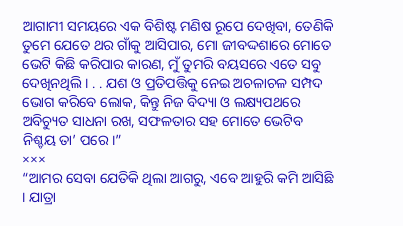ଆଗାମୀ ସମୟରେ ଏକ ବିଶିଷ୍ଟ ମଣିଷ ରୂପେ ଦେଖିବା, ତେଣିକି ତୁମେ ଯେତେ ଥର ଗାଁକୁ ଆସିପାର, ମୋ ଜୀବଦ୍ଦଶାରେ ମୋତେ ଭେଟି କିଛି କରିପାର କାରଣ, ମୁଁ ତୁମରି ବୟସରେ ଏତେ ସବୁ ଦେଖିନଥିଲି । . . ଯଶ ଓ ପ୍ରତିପତ୍ତିକୁ ନେଇ ଅଚଳାଚଳ ସମ୍ପଦ ଭୋଗ କରିବେ ଲୋକ, କିନ୍ତୁ ନିଜ ବିଦ୍ୟା ଓ ଲକ୍ଷ୍ୟପଥରେ ଅବିଚ୍ୟୁତ ସାଧନା ରଖ, ସଫଳତାର ସହ ମୋତେ ଭେଟିବ ନିଶ୍ଚୟ ତା’ ପରେ ।”
×××
“ଆମର ସେବା ଯେତିକି ଥିଲା ଆଗରୁ, ଏବେ ଆହୁରି କମି ଆସିଛି । ଯାତ୍ରା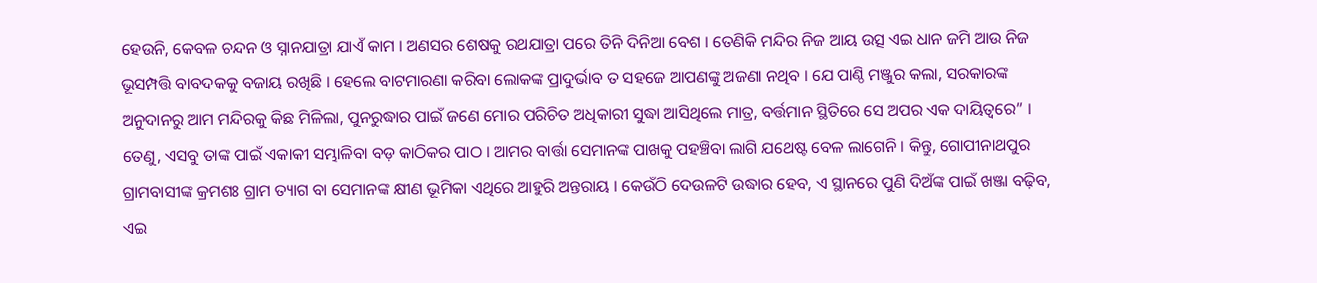ହେଉନି, କେବଳ ଚନ୍ଦନ ଓ ସ୍ନାନଯାତ୍ରା ଯାଏଁ କାମ । ଅଣସର ଶେଷକୁ ରଥଯାତ୍ରା ପରେ ତିନି ଦିନିଆ ବେଶ । ତେଣିକି ମନ୍ଦିର ନିଜ ଆୟ ଉତ୍ସ ଏଇ ଧାନ ଜମି ଆଉ ନିଜ ଭୂସମ୍ପତ୍ତି ବାବଦକକୁ ବଜାୟ ରଖିଛି । ହେଲେ ବାଟମାରଣା କରିବା ଲୋକଙ୍କ ପ୍ରାଦୁର୍ଭାବ ତ ସହଜେ ଆପଣଙ୍କୁ ଅଜଣା ନଥିବ । ଯେ ପାଣ୍ଠି ମଞ୍ଜୁର କଲା, ସରକାରଙ୍କ ଅନୁଦାନରୁ ଆମ ମନ୍ଦିରକୁ କିଛ ମିଳିଲା, ପୁନରୁଦ୍ଧାର ପାଇଁ ଜଣେ ମୋର ପରିଚିତ ଅଧିକାରୀ ସୁଦ୍ଧା ଆସିଥିଲେ ମାତ୍ର, ବର୍ତ୍ତମାନ ସ୍ଥିତିରେ ସେ ଅପର ଏକ ଦାୟିତ୍ୱରେ” ।
ତେଣୁ, ଏସବୁ ତାଙ୍କ ପାଇଁ ଏକାକୀ ସମ୍ଭାଳିବା ବଡ଼ କାଠିକର ପାଠ । ଆମର ବାର୍ତ୍ତା ସେମାନଙ୍କ ପାଖକୁ ପହଞ୍ଚିବା ଲାଗି ଯଥେଷ୍ଟ ବେଳ ଲାଗେନି । କିନ୍ତୁ, ଗୋପୀନାଥପୁର ଗ୍ରାମବାସୀଙ୍କ କ୍ରମଶଃ ଗ୍ରାମ ତ୍ୟାଗ ବା ସେମାନଙ୍କ କ୍ଷୀଣ ଭୂମିକା ଏଥିରେ ଆହୁରି ଅନ୍ତରାୟ । କେଉଁଠି ଦେଉଳଟି ଉଦ୍ଧାର ହେବ, ଏ ସ୍ଥାନରେ ପୁଣି ଦିଅଁଙ୍କ ପାଇଁ ଖଞ୍ଜା ବଢ଼ିବ, ଏଇ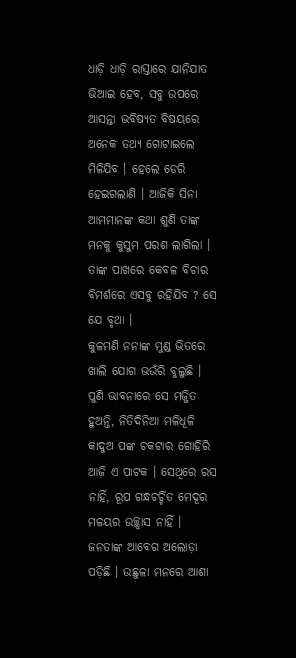ଧାଡ଼ି ଧାଡ଼ି ରାସ୍ତାରେ ଯାନିଯାତ ଭିଆଇ ହେବ, ସବୁ ଉପରେ ଆସନ୍ତା ଭବିଷ୍ୟତ ବିଷୟରେ ଅନେକ ତଥ୍ୟ ଗୋଟାଇଲେ ମିଳିଯିବ । ହେଲେ ଡେରି ହେଇଗଲାଣି । ଆଜିକି ସିନା ଆମମାନଙ୍କ କଥା ଶୁଣି ତାଙ୍କ ମନକୁ କୁସୁମ ପରଶ ଲାଗିଲା । ତାଙ୍କ ପାଖରେ କେବଳ ବିଚାର ବିମର୍ଶରେ ଏସବୁ ରହିଯିବ ? ସେ ଯେ ବୃଥା ।
କୁଳମଣି ନନାଙ୍କ ମୁଣ୍ଡ ଭିତରେ ଖାଲି ଯୋଗ ଭଉଁରି ବୁଲୁଛି । ପୁଣି ଭାବନାରେ ସେ ମଜ୍ଜିତ ହୁଅନ୍ତି, ନିତିଦିନିଆ ମଳିଧୂଳି କାଦୁଅ ପଙ୍କ ଚକଟାର ଗୋହିରି ଆଜି ଏ ପାଟକ । ସେଥିରେ ରସ ନାହିଁ, ରୂପ ଗନ୍ଧଚର୍ଚ୍ଚିତ ମେଦୂର ମଳୟର ଉଚ୍ଛ୍ବାସ ନାହିଁ । ଜନତାଙ୍କ ଆବେଗ ଅଲୋଡ଼ା ପଡ଼ିଛି । ଉଛୁଳା ମନରେ ଆଶା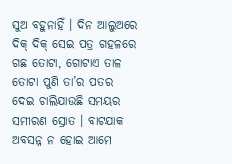ସୁଅ ବହୁନାହିଁ । ଦିନ ଆଲୁଅରେ ଦିକ୍ ଦିକ୍ ସେଇ ପତ୍ର ଗହଳରେ ଗଛ ତୋଟା, ଗୋଟାଏ ତାଳ ତୋଟା ପୁଣି ତା’ର ପତର ଦେଇ ଚାଲିଯାଉଛି ସମୟର ସମୀରଣ ସ୍ରୋତ । ବାଟଯାକ ଅବସନ୍ନ ନ ହୋଇ ଆମେ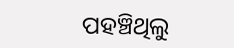ପହଞ୍ଚିଥିଲୁ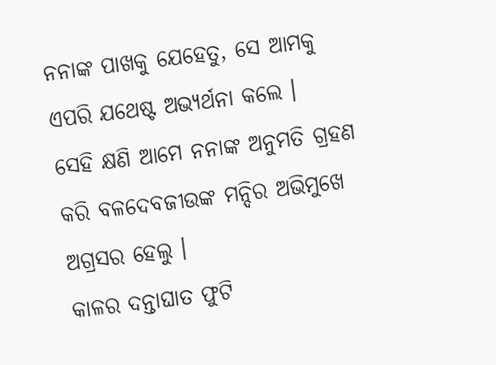ନନାଙ୍କ ପାଖକୁ ଯେହେତୁ, ସେ ଆମକୁ ଏପରି ଯଥେଷ୍ଟ ଅଭ୍ୟର୍ଥନା କଲେ ।
ସେହି କ୍ଷଣି ଆମେ ନନାଙ୍କ ଅନୁମତି ଗ୍ରହଣ କରି ବଳଦେବଜୀଉଙ୍କ ମନ୍ଦିର ଅଭିମୁଖେ ଅଗ୍ରସର ହେଲୁ ।
କାଳର ଦନ୍ତାଘାତ ଫୁଟି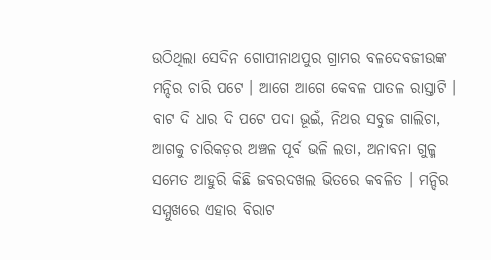ଉଠିଥିଲା ସେଦିନ ଗୋପୀନାଥପୁର ଗ୍ରାମର ବଳଦେବଜୀଉଙ୍କ ମନ୍ଦିର ଚାରି ପଟେ ‌। ଆଗେ ଆଗେ କେବଳ ପାତଳ ରାସ୍ତାଟି । ବାଟ ଦି ଧାର ଦି ପଟେ ପଦା ଭୂଇଁ, ନିଥର ସବୁଜ ଗାଲିଚା, ଆଗକୁ ଚାରିକଡ଼ର ଅଞ୍ଚଳ ପୂର୍ବ ଭଳି ଲତା, ଅନାବନା ଗୁଳ୍ମ ସମେତ ଆହୁରି କିଛି ଜବରଦଖଲ ଭିତରେ କବଳିତ । ମନ୍ଦିର ସମ୍ମୁଖରେ ଏହାର ବିରାଟ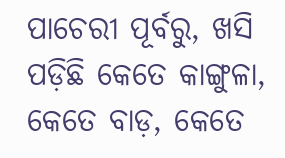ପାଚେରୀ ପୂର୍ବରୁ, ଖସି ପଡ଼ିଛି କେତେ କାଙ୍ଗୁଳା, କେତେ ବାଡ଼, କେତେ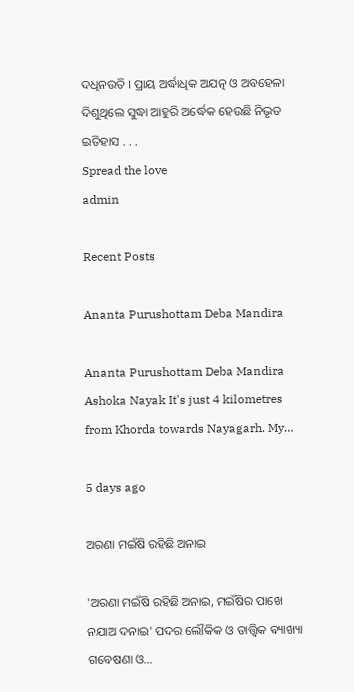ଦଧିନଉତି । ପ୍ରାୟ ଅର୍ଦ୍ଧାଧିକ ଅଯତ୍ନ ଓ ଅବହେଳା ଦିଶୁଥିଲେ ସୁଦ୍ଧା ଆହୁରି ଅର୍ଦ୍ଧେକ ହେଉଛି ନିଭୃତ ଇତିହାସ . . .
Spread the love
admin

Recent Posts

Ananta Purushottam Deba Mandira

Ananta Purushottam Deba Mandira Ashoka Nayak It's just 4 kilometres from Khorda towards Nayagarh. My…

5 days ago

ଅରଣା ମଇଁଷି ରହିଛି ଅନାଇ

'ଅରଣା ମଇଁଷି ରହିଛି ଅନାଇ, ମଇଁଷିର ପାଖେ ନଯାଅ ଦନାଇ' ପଦର ଲୌକିକ ଓ ତାତ୍ତ୍ଵିକ ଵ୍ୟାଖ୍ୟା ଗବେଷଣା ଓ…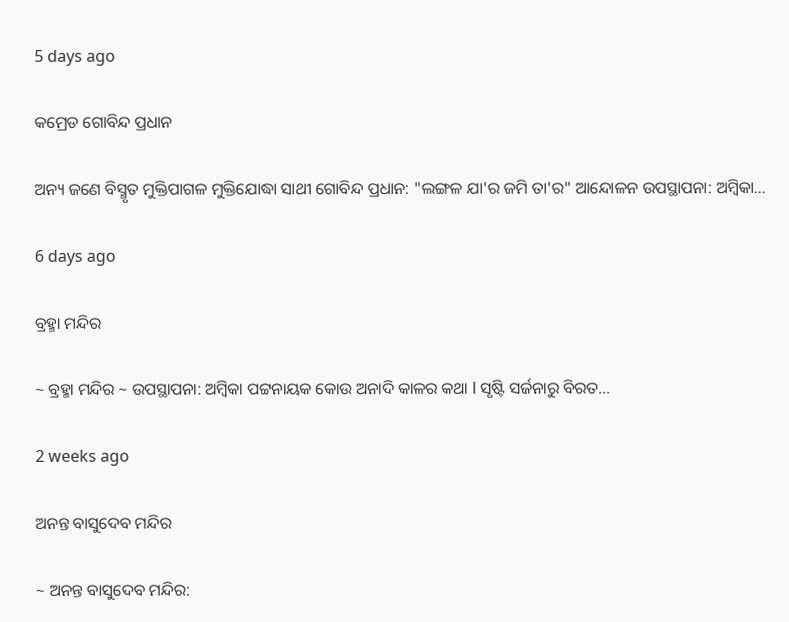5 days ago

କମ୍ରେଡ ଗୋବିନ୍ଦ ପ୍ରଧାନ

ଅନ୍ୟ ଜଣେ ବିସ୍ମୃତ ମୁକ୍ତିପାଗଳ ମୁକ୍ତିଯୋଦ୍ଧା ସାଥୀ ଗୋବିନ୍ଦ ପ୍ରଧାନ: "ଲଙ୍ଗଳ ଯା'ର ଜମି ତା'ର" ଆନ୍ଦୋଳନ ଉପସ୍ଥାପନା: ଅମ୍ବିକା…

6 days ago

ବ୍ରହ୍ମା ମନ୍ଦିର

~ ବ୍ରହ୍ମା ମନ୍ଦିର ~ ଉପସ୍ଥାପନା: ଅମ୍ବିକା ପଟ୍ଟନାୟକ କୋଉ ଅନାଦି କାଳର କଥା l ସୃଷ୍ଟି ସର୍ଜନାରୁ ବିରତ…

2 weeks ago

ଅନନ୍ତ ବାସୁଦେବ ମନ୍ଦିର

~ ଅନନ୍ତ ବାସୁଦେବ ମନ୍ଦିର: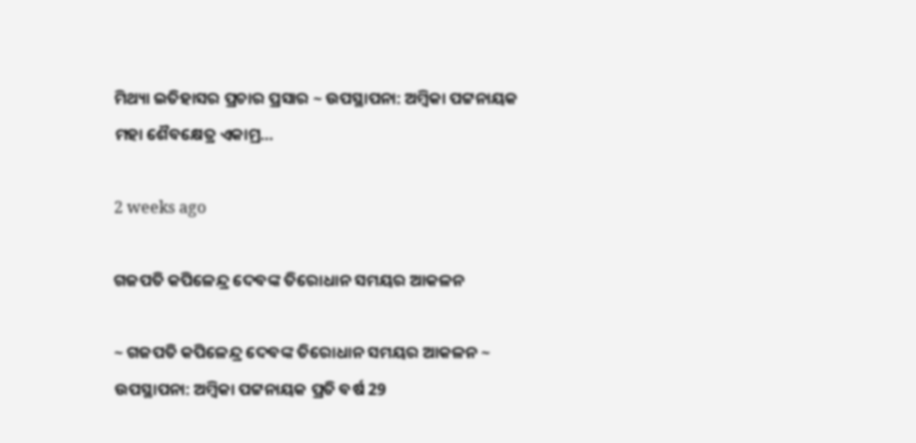ମିଥ୍ୟା ଇତିହାସର ପ୍ରଚାର ପ୍ରସାର ~ ଉପସ୍ଥାପନା: ଅମ୍ବିକା ପଟ୍ଟନାୟକ ମହା ଶୈବକ୍ଷେତ୍ର ଏକାମ୍ର…

2 weeks ago

ଗଜପତି କପିଳେନ୍ଦ୍ର ଦେବଙ୍କ ତିରୋଧାନ ସମୟର ଆକଳନ

~ ଗଜପତି କପିଳେନ୍ଦ୍ର ଦେବଙ୍କ ତିରୋଧାନ ସମୟର ଆକଳନ ~ ଉପସ୍ଥାପନା: ଅମ୍ବିକା ପଟ୍ଟନାୟକ ପ୍ରତି ବର୍ଷ 29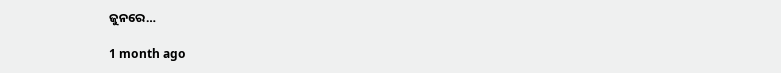ଜୁନରେ…

1 month ago